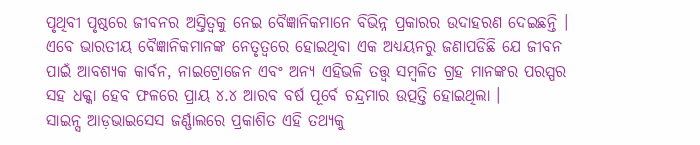ପୃଥିବୀ ପୃଷ୍ଠରେ ଜୀବନର ଅସ୍ତିତ୍ଵକୁ ନେଇ ବୈଜ୍ଞାନିକମାନେ ବିଭିନ୍ନ ପ୍ରକାରର ଉଦାହରଣ ଦେଇଛନ୍ତି । ଏବେ ଭାରତୀୟ ବୈଜ୍ଞାନିକମାନଙ୍କ ନେତୃତ୍ୱରେ ହୋଇଥିବା ଏକ ଅଧ୍ୟୟନରୁ ଜଣାପଡିଛି ଯେ ଜୀବନ ପାଇଁ ଆବଶ୍ୟକ କାର୍ବନ, ନାଇଟ୍ରୋଜେନ ଏବଂ ଅନ୍ୟ ଏହିଭଳି ତତ୍ତ୍ୱ ସମ୍ବଳିତ ଗ୍ରହ ମାନଙ୍କର ପରସ୍ପର ସହ ଧକ୍କା ହେବ ଫଳରେ ପ୍ରାୟ ୪.୪ ଆରବ ବର୍ଷ ପୂର୍ବେ ଚନ୍ଦ୍ରମାର ଉତ୍ପତ୍ତି ହୋଇଥିଲା ।
ସାଇନ୍ସ ଆଡ଼ଭାଇସେସ ଜର୍ଣ୍ଣାଲରେ ପ୍ରକାଶିତ ଏହି ତଥ୍ୟକୁ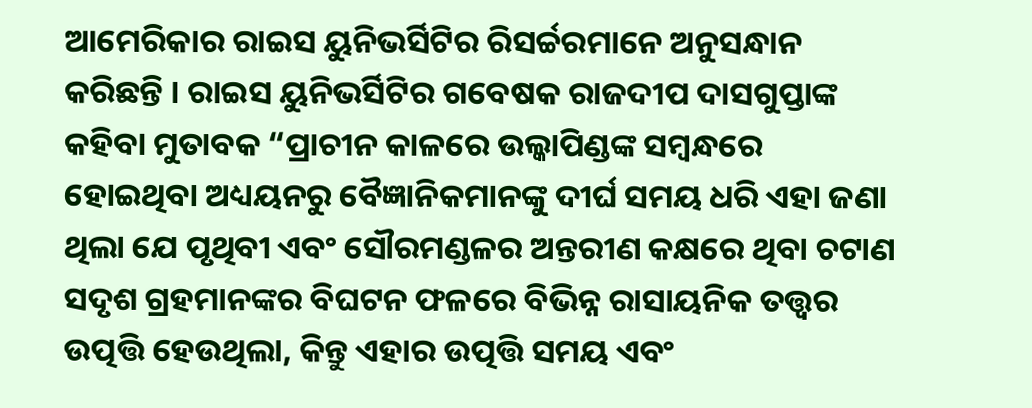ଆମେରିକାର ରାଇସ ୟୁନିଭର୍ସିଟିର ରିସର୍ଚ୍ଚରମାନେ ଅନୁସନ୍ଧାନ କରିଛନ୍ତି । ରାଇସ ୟୁନିଭର୍ସିଟିର ଗବେଷକ ରାଜଦୀପ ଦାସଗୁପ୍ତାଙ୍କ କହିବା ମୁତାବକ “ପ୍ରାଚୀନ କାଳରେ ଉଲ୍କାପିଣ୍ଡଙ୍କ ସମ୍ବନ୍ଧରେ ହୋଇଥିବା ଅଧ୍ୟୟନରୁ ବୈଜ୍ଞାନିକମାନଙ୍କୁ ଦୀର୍ଘ ସମୟ ଧରି ଏହା ଜଣା ଥିଲା ଯେ ପୃଥିବୀ ଏବଂ ସୌରମଣ୍ଡଳର ଅନ୍ତରୀଣ କକ୍ଷରେ ଥିବା ଚଟାଣ ସଦୃଶ ଗ୍ରହମାନଙ୍କର ବିଘଟନ ଫଳରେ ବିଭିନ୍ନ ରାସାୟନିକ ତତ୍ତ୍ୱର ଉତ୍ପତ୍ତି ହେଉଥିଲା, କିନ୍ତୁ ଏହାର ଉତ୍ପତ୍ତି ସମୟ ଏବଂ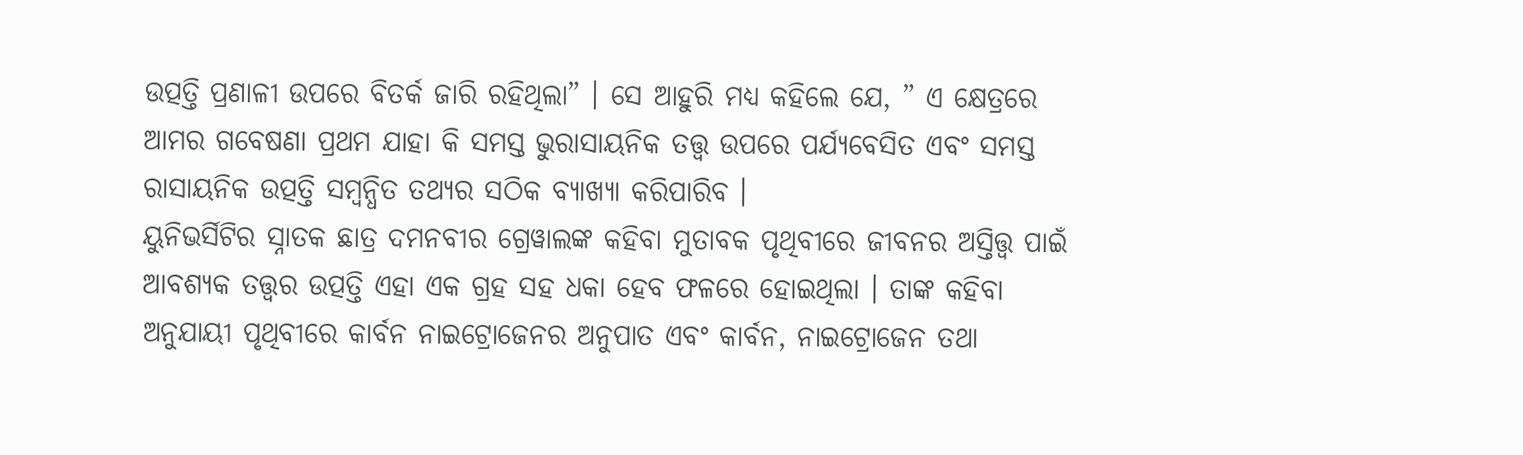ଉତ୍ପତ୍ତି ପ୍ରଣାଳୀ ଉପରେ ବିତର୍କ ଜାରି ରହିଥିଲା” । ସେ ଆହୁରି ମଧ୍ୟ କହିଲେ ଯେ, ” ଏ କ୍ଷେତ୍ରରେ ଆମର ଗବେଷଣା ପ୍ରଥମ ଯାହା କି ସମସ୍ତ ଭୁରାସାୟନିକ ତତ୍ତ୍ୱ ଉପରେ ପର୍ଯ୍ୟବେସିତ ଏବଂ ସମସ୍ତ ରାସାୟନିକ ଉତ୍ପତ୍ତି ସମ୍ବନ୍ଧିତ ତଥ୍ୟର ସଠିକ ବ୍ୟାଖ୍ୟା କରିପାରିବ ।
ୟୁନିଭର୍ସିଟିର ସ୍ନାତକ ଛାତ୍ର ଦମନବୀର ଗ୍ରେୱାଲଙ୍କ କହିବା ମୁତାବକ ପୃଥିବୀରେ ଜୀବନର ଅସ୍ତିତ୍ତ୍ୱ ପାଇଁ ଆବଶ୍ୟକ ତତ୍ତ୍ୱର ଉତ୍ପତ୍ତି ଏହା ଏକ ଗ୍ରହ ସହ ଧକା ହେବ ଫଳରେ ହୋଇଥିଲା । ତାଙ୍କ କହିବା ଅନୁଯାୟୀ ପୃଥିବୀରେ କାର୍ବନ ନାଇଟ୍ରୋଜେନର ଅନୁପାତ ଏବଂ କାର୍ବନ, ନାଇଟ୍ରୋଜେନ ତଥା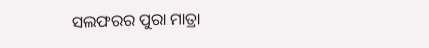ସଲଫରର ପୁରା ମାତ୍ରା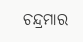ଚନ୍ଦ୍ରମାର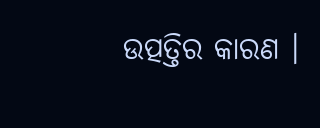ଉତ୍ପତ୍ତିର କାରଣ ।